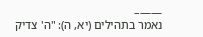——–
נאמר בתהילים (יא, ה): "ה' צדיק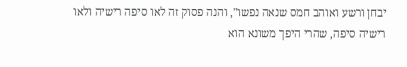יבחן ורשע ואוהב חמס שנאה נפשו", והנה פסוק זה לאו סיפה רישיה ולאו רישיה סיפה, שהרי היפך משונא הוא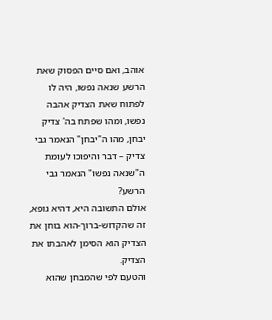אוהב, ואם סיים הפסוק שאת הרשע שנאה נפשו, היה לו לפתוח שאת הצדיק אהבה נפשו, ומהו שפתח בה' צדיק יבחן, מהו ה"יבחן" הנאמר גבי צדיק – דבר והיפוכו לעומת ה"שנאה נפשו" הנאמר גבי הרשע?
אולם התשובה היא, דהיא גופא, זה שהקדוש-ברוך-הוא בוחן את הצדיק הוא הסימן לאהבתו את הצדיק.
והטעם לפי שהמבחן שהוא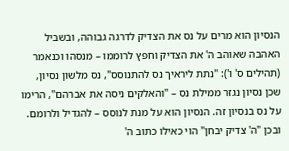הנסיון הוא מרים על נס את הצדיק לדרגה גבוהה, ובשביל האהבה שאוהב ה' את הצדיק וחפץ לרוממו – מנסהו וכנאמר (תהילים ס' ו'): "נתת ליראיך נס להתנוסס", נס מלשון נסיון, שכן נסיון נגזר ממילת נס – "והאלקים ניסה את אברהם", הרימו על נס בנסיון זה. הנסיון הוא על מנת לנוסס – להגדיל ולרומם. ובכן "ה' צדיק יבחן" הוי כאילו כתוב ה'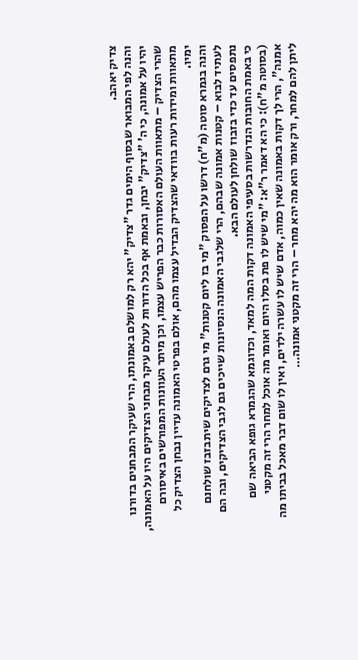צדיק יאהב.
והנה לפי המבואר שבסוף הימים גדר "צדיק" יהא רק למושלם באמונתו, הרי שעיקר המבחנים בדורנו יהיו על אמונה, כי ה' "צדיק" יבחן, ובאמת אף בכל הדורות לעולם עיקר מבחני הצדיקים היו על האמונה, שהרי הצדיק – מתאוות העולם האסורות כבר הפריש עצמו, וכן מיתר העוונות המפורשים באיסורם מתאוות ומידות רעות בוודאי שהצדיק הבדיל עצמו מהם, אולם בפרטי האמונה עדיין נבחן הצדיק כל ימיו.
והנה בגמרא סוטה (מ"ח) דרשו על הפסוק "מי בז ליום קטנות" מי גרם לצדיקים שיתבזבז שולחנם לעתיד לבוא – קטנות אמונה שבהם, הרי שלגבי האמונה הנסיונות שייכים גם לגבי הצדיקים, ובה הם נתפסים עד כדי בזבוז שולחן לעולם הבא.
כי באמת החובות הנדרשות בסעיפי האמונה דקות המה למאד, וכדוגמא שהגמרא גופא הביאה שם (בסוטה מ"ח): כי הא דאמר ר"א: "מי שיש לו פת בסלו היום ואומר מה אוכל למחר הרי זה מקטני אמנה", הרי לך דקות באמונה שאין כמוה, אדם שיש לו עשרה ילדים, ואין לו שום דבר מאכל בביתו מה ליתן להם למחר, ורק אומר הוא מה יהא מחר – הרי זה מקטני אמונה…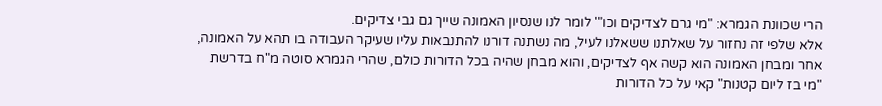הרי שכוונת הגמרא: "מי גרם לצדיקים וכו"' לומר לנו שנסיון האמונה שייך גם גבי צדיקים.
אלא שלפי זה נחזור על שאלתנו ששאלנו לעיל, מה נשתנה דורנו להתנבאות עליו שעיקר העבודה בו תהא על האמונה, אחר ומבחן האמונה הוא קשה אף לצדיקים, והוא מבחן שהיה בכל הדורות כולם, שהרי הגמרא סוטה מ"ח בדרשת "מי בז ליום קטנות" קאי על כל הדורות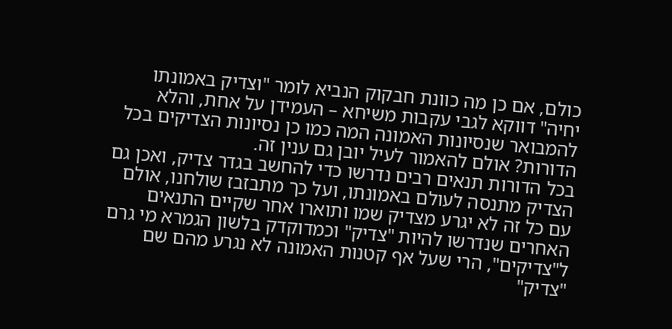כולם, אם כן מה כוונת חבקוק הנביא לומר "וצדיק באמונתו יחיה" דווקא לגבי עקבות משיחא – העמידן על אחת, והלא להמבואר שנסיונות האמונה המה כמו כן נסיונות הצדיקים בכל הדורות? אולם להאמור לעיל יובן גם ענין זה.
בכל הדורות תנאים רבים נדרשו כדי להחשב בגדר צדיק, ואכן גם הצדיק מתנסה לעולם באמונתו, ועל כך מתבזבז שולחנו, אולם עם כל זה לא יגרע מצדיק שמו ותוארו אחר שקיים התנאים האחרים שנדרשו להיות "צדיק" וכמדוקדק בלשון הגמרא מי גרם ל"צדיקים", הרי שעל אף קטנות האמונה לא נגרע מהם שם "צדיק"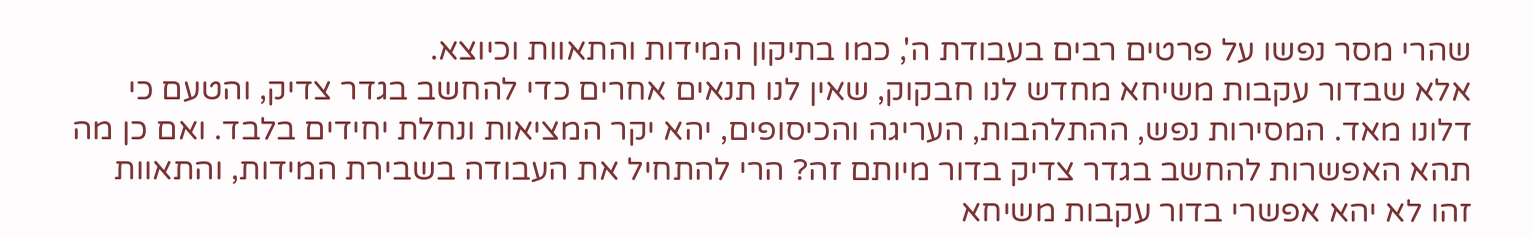שהרי מסר נפשו על פרטים רבים בעבודת ה', כמו בתיקון המידות והתאוות וכיוצא.
אלא שבדור עקבות משיחא מחדש לנו חבקוק, שאין לנו תנאים אחרים כדי להחשב בגדר צדיק, והטעם כי דלונו מאד. המסירות נפש, ההתלהבות, העריגה והכיסופים, יהא יקר המציאות ונחלת יחידים בלבד. ואם כן מה תהא האפשרות להחשב בגדר צדיק בדור מיותם זה? הרי להתחיל את העבודה בשבירת המידות, והתאוות זהו לא יהא אפשרי בדור עקבות משיחא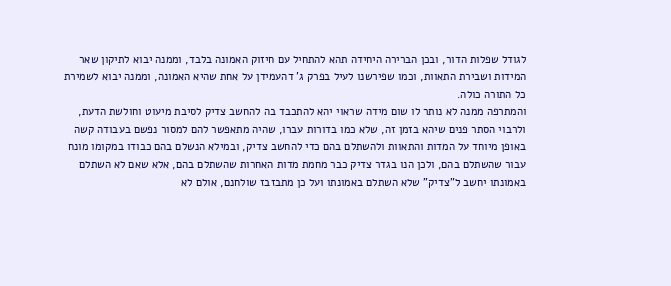לגודל שפלות הדור, ובכן הברירה היחידה תהא להתחיל עם חיזוק האמונה בלבד, וממנה יבוא לתיקון שאר המידות ושבירת התאוות, וכמו שפירשנו לעיל בפרק ג' דהעמידן על אחת שהיא האמונה, וממנה יבוא לשמירת כל התורה כולה.
והמתרפה ממנה לא נותר לו שום מידה שראוי יהא להתכבד בה להחשב צדיק לסיבת מיעוט וחולשת הדעת, ולרבוי הסתר פנים שיהא בזמן זה, שלא כמו בדורות עברו, שהיה מתאפשר להם למסור נפשם בעבודה קשה באופן מיוחד על המדות והתאוות ולהשתלם בהם כדי להחשב צדיק, ובמילא הנשלם בהם כבודו במקומו מונח עבור שהשתלם בהם, ולכן הנו בגדר צדיק כבר מחמת מדות האחרות שהשתלם בהם, אלא שאם לא השתלם באמונתו יחשב ל"צדיק" שלא השתלם באמונתו ועל כן מתבזבז שולחנם, אולם לא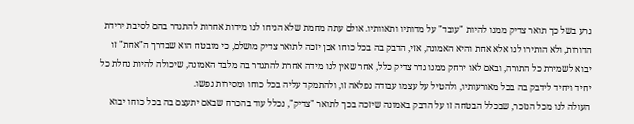גרע בשל כך תואר צדיק ממנו להיות "עובד" על מדותיו ותאוותיו. אולם עתה מחמת שלא הניחו לנו מידות אחרות להתגדר בהם לסיבת ירידת הדורות, ולא הותירו לנו אלא אחת והיא האמונה, אזי, הדבק בה בכל כוחו אכן יזכה לתואר צדיק מושלם, כי מובטח הוא שבדרך ה"אחת" זו יבוא לשמירת כל התורה, ובאם לאו ירחק ממנו גדר צדיק כלל, אחר שאין לנו מידה אחרת להתגדר בה מלבד האמונה, שיכולה להיות נחלת כל יחיד ויחיד לידבק בה בכל מאורעותיו, ולהטיל על עצמו עבודה נפלאה זו, ולהתמקד עליה בכל כוחו ומסירות נפשו.
העולה לנו מכל הנזכר, שבכלל הבטחה זו על הדבק באמונה שיזכה בכך לתואר "צדיק", נכלל עוד בהכרח שבאם יתעצם בה בכל כוחו יבוא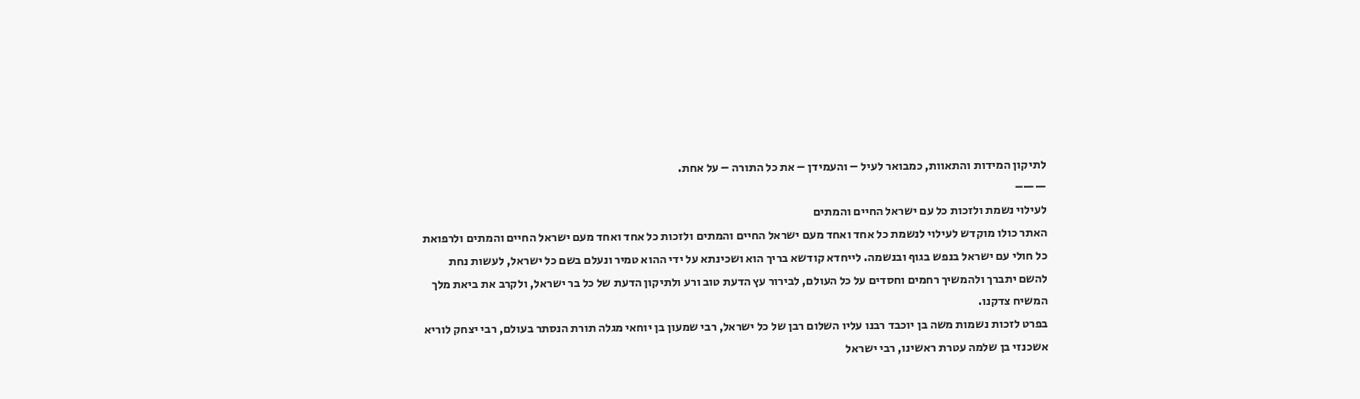לתיקון המידות והתאוות, כמבואר לעיל – והעמידן – את כל התורה – על אחת.
——–
לעילוי נשמת ולזכות כל עם ישראל החיים והמתים
האתר כולו מוקדש לעילוי לנשמת כל אחד ואחד מעם ישראל החיים והמתים ולזכות כל אחד ואחד מעם ישראל החיים והמתים ולרפואת כל חולי עם ישראל בנפש בגוף ובנשמה. לייחדא קודשא בריך הוא ושכינתא על ידי ההוא טמיר ונעלם בשם כל ישראל, לעשות נחת להשם יתברך ולהמשיך רחמים וחסדים על כל העולם, לבירור עץ הדעת טוב ורע ולתיקון הדעת של כל בר ישראל, ולקרב את ביאת מלך המשיח צדקנו.
בפרט לזכות נשמות משה בן יוכבד רבנו עליו השלום רבן של כל ישראל, רבי שמעון בן יוחאי מגלה תורת הנסתר בעולם, רבי יצחק לוריא אשכנזי בן שלמה עטרת ראשינו, רבי ישראל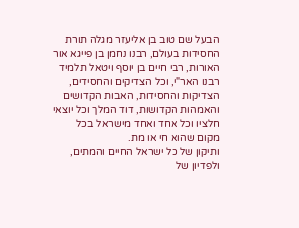הבעל שם טוב בן אליעזר מגלה תורת החסידות בעולם, רבנו נחמן בן פייגא אור האורות, רבי חיים בן יוסף ויטאל תלמיד רבנו האר"י, וכל הצדיקים והחסידים, הצדיקות והחסידות, האבות הקדושים והאמהות הקדושות, דוד המלך וכל יוצאי חלציו וכל אחד ואחד מישראל בכל מקום שהוא חי או מת.
ותיקון של כל ישראל החיים והמתים, ולפדיון של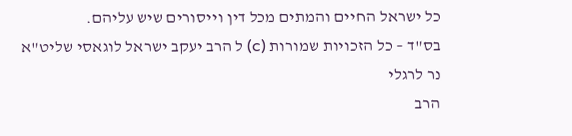כל ישראל החיים והמתים מכל דין וייסורים שיש עליהם.
בס"ד – כל הזכויות שמורות (c) ל הרב יעקב ישראל לוגאסי שליט"א
נר לרגלי
הרב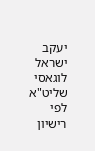יעקב ישראל לוגאסי שליט"א
לפי רישיון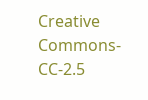Creative Commons-CC-2.5